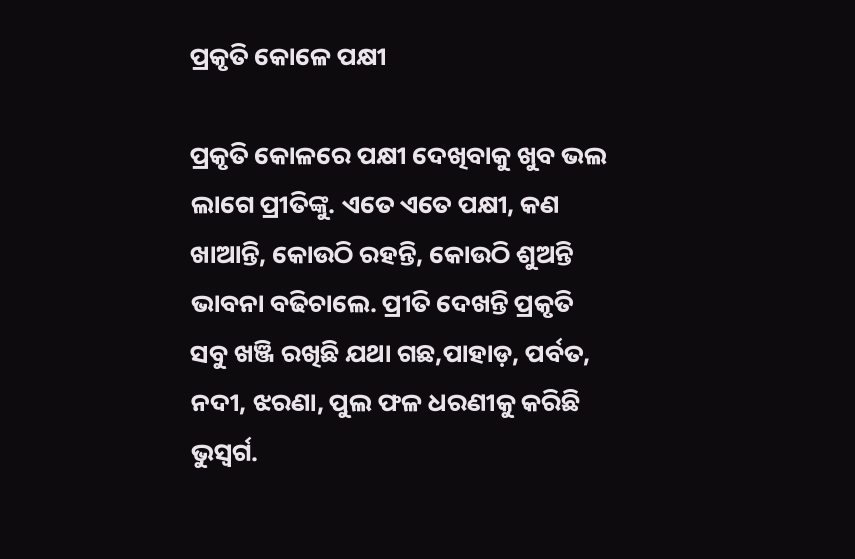ପ୍ରକୃତି କୋଳେ ପକ୍ଷୀ

ପ୍ରକୃତି କୋଳରେ ପକ୍ଷୀ ଦେଖିବାକୁ ଖୁବ ଭଲ ଲାଗେ ପ୍ରୀତିଙ୍କୁ. ଏତେ ଏତେ ପକ୍ଷୀ, କଣ ଖାଆନ୍ତି, କୋଉଠି ରହନ୍ତି, କୋଉଠି ଶୁଅନ୍ତି ଭାବନା ବଢିଚାଲେ. ପ୍ରୀତି ଦେଖନ୍ତି ପ୍ରକୃତି ସବୁ ଖଞ୍ଜି ରଖିଛି ଯଥା ଗଛ,ପାହାଡ଼, ପର୍ବତ, ନଦୀ, ଝରଣା, ପୁଲ ଫଳ ଧରଣୀକୁ କରିଛି ଭୁସ୍ୱର୍ଗ.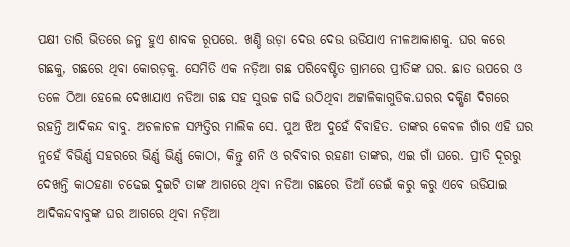ପକ୍ଷୀ ତାରି ଭିତରେ ଜନ୍ମ ହୁଏ ଶାବକ ରୂପରେ. ଖଣ୍ଡି ଉଡ଼ା ଦେଉ ଦେଉ ଉଡିଯାଏ ନୀଳଆକାଶକୁ. ଘର କରେ ଗଛକୁ, ଗଛରେ ଥିବା କୋରଡ଼କୁ. ସେମିତି ଏକ ନଡ଼ିଆ ଗଛ ପରିବେଷ୍ଟିତ ଗ୍ରାମରେ ପ୍ରୀତିଙ୍କ ଘର. ଛାତ ଉପରେ ଓ ତଳେ ଠିଆ ହେଲେ ଦେଖାଯାଏ ନଡିଆ ଗଛ ସହ ସୁଉଚ୍ଚ ଗଢି ଉଠିଥିବା ଅଟ୍ଟାଳିକାଗୁଡିକ.ଘରର ଦକ୍ଷିଣ ଦିଗରେ ରହନ୍ତି ଆଦିକନ୍ଦ ବାବୁ. ଅଚଳାଚଳ ସମ୍ପତ୍ତିର ମାଲିକ ସେ. ପୁଅ ଝିଅ ଦୁହେଁ ବିବାହିତ. ତାଙ୍କର କେବଳ ଗାଁର ଏହି ଘର ନୁହେଁ ବିଭିର୍ଣ୍ଣ ସହରରେ ଭିର୍ଣ୍ଣ ଭିର୍ଣ୍ଣ କୋଠା, କିନ୍ତୁ ଶନି ଓ ରବିବାର ରହଣୀ ତାଙ୍କର, ଏଇ ଗାଁ ଘରେ. ପ୍ରୀତି ଦୂରରୁ ଦେଖନ୍ତି କାଠହଣା ଚଢେଇ ଦୁଇଟି ତାଙ୍କ ଆଗରେ ଥିବା ନଡିଆ ଗଛରେ ଡିଆଁ ଡେଇଁ କରୁ କରୁ ଏବେ ଉଡିଯାଇ ଆଦିକନ୍ଦବାବୁଙ୍କ ଘର ଆଗରେ ଥିବା ନଡ଼ିଆ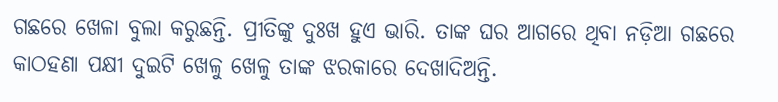ଗଛରେ ଖେଳା ବୁଲା କରୁଛନ୍ତି. ପ୍ରୀତିଙ୍କୁ ଦୁଃଖ ହୁଏ ଭାରି. ତାଙ୍କ ଘର ଆଗରେ ଥିବା ନଡ଼ିଆ ଗଛରେ କାଠହଣା ପକ୍ଷୀ ଦୁଇଟି ଖେଳୁ ଖେଳୁ ତାଙ୍କ ଝରକାରେ ଦେଖାଦିଅନ୍ତି.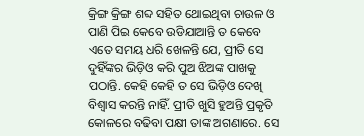କ୍ରିଙ୍ଗ କ୍ରିଙ୍ଗ ଶବ୍ଦ ସହିତ ଥୋଇଥିବା ଚାଉଳ ଓ ପାଣି ପିଇ କେବେ ଉଡିଯାଆନ୍ତି ତ କେବେ ଏତେ ସମୟ ଧରି ଖେଳନ୍ତି ଯେ, ପ୍ରୀତି ସେ ଦୁହିଁଙ୍କର ଭିଡ଼ିଓ କରି ପୁଅ ଝିଅଙ୍କ ପାଖକୁ ପଠାନ୍ତି. କେହି କେହି ତ ସେ ଭିଡ଼ିଓ ଦେଖି ବିଶ୍ୱାସ କରନ୍ତି ନାହିଁ. ପ୍ରୀତି ଖୁସି ହୁଅନ୍ତି ପ୍ରକୃତି କୋଳରେ ବଢିବା ପକ୍ଷୀ ତାଙ୍କ ଅଗଣାରେ. ସେ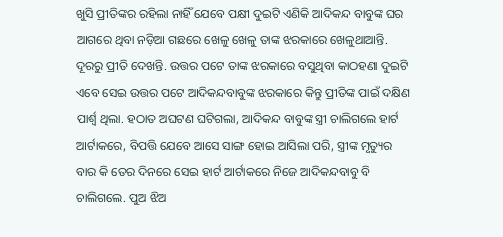ଖୁସି ପ୍ରୀତିଙ୍କର ରହିଲା ନାହିଁ ଯେବେ ପକ୍ଷୀ ଦୁଇଟି ଏଣିକି ଆଦିକନ୍ଦ ବାବୁଙ୍କ ଘର ଆଗରେ ଥିବା ନଡ଼ିଆ ଗଛରେ ଖେଳୁ ଖେଳୁ ତାଙ୍କ ଝରକାରେ ଖେଳୁଥାଆନ୍ତି. ଦୂରରୁ ପ୍ରୀତି ଦେଖନ୍ତି. ଉତ୍ତର ପଟେ ତାଙ୍କ ଝରକାରେ ବସୁଥିବା କାଠହଣା ଦୁଇଟି ଏବେ ସେଇ ଉତ୍ତର ପଟେ ଆଦିକନ୍ଦବାବୁଙ୍କ ଝରକାରେ କିନ୍ତୁ ପ୍ରୀତିଙ୍କ ପାଇଁ ଦକ୍ଷିଣ ପାର୍ଶ୍ୱ ଥିଲା. ହଠାତ ଅଘଟଣ ଘଟିଗଲା, ଆଦିକନ୍ଦ ବାବୁଙ୍କ ସ୍ତ୍ରୀ ଚାଲିଗଲେ ହାର୍ଟ ଆର୍ଟାକରେ, ବିପତ୍ତି ଯେବେ ଆସେ ସାଙ୍ଗ ହୋଇ ଆସିଲା ପରି, ସ୍ତ୍ରୀଙ୍କ ମୃତ୍ୟୁର ବାର କି ତେର ଦିନରେ ସେଇ ହାର୍ଟ ଆର୍ଟାକରେ ନିଜେ ଆଦିକନ୍ଦବାବୁ ବି ଚାଲିଗଲେ. ପୁଅ ଝିଅ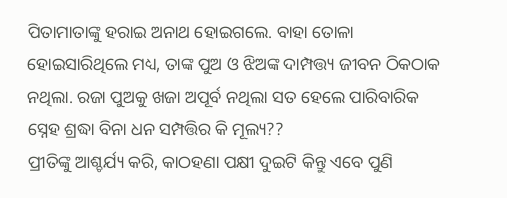ପିତାମାତାଙ୍କୁ ହରାଇ ଅନାଥ ହୋଇଗଲେ. ବାହା ତୋଳା ହୋଇସାରିଥିଲେ ମଧ୍ୟ, ତାଙ୍କ ପୁଅ ଓ ଝିଅଙ୍କ ଦାମ୍ପତ୍ତ୍ୟ ଜୀବନ ଠିକଠାକ ନଥିଲା. ରଜା ପୁଅକୁ ଖଜା ଅପୂର୍ବ ନଥିଲା ସତ ହେଲେ ପାରିବାରିକ ସ୍ନେହ ଶ୍ରଦ୍ଧା ବିନା ଧନ ସମ୍ପତ୍ତିର କି ମୂଲ୍ୟ??
ପ୍ରୀତିଙ୍କୁ ଆଶ୍ଚର୍ଯ୍ୟ କରି, କାଠହଣା ପକ୍ଷୀ ଦୁଇଟି କିନ୍ତୁ ଏବେ ପୁଣି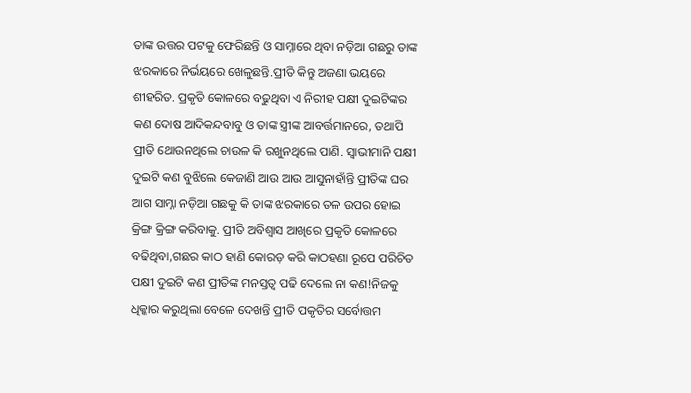ତାଙ୍କ ଉତ୍ତର ପଟକୁ ଫେରିଛନ୍ତି ଓ ସାମ୍ନାରେ ଥିବା ନଡ଼ିଆ ଗଛରୁ ତାଙ୍କ ଝରକାରେ ନିର୍ଭୟରେ ଖେଳୁଛନ୍ତି.ପ୍ରୀତି କିନ୍ତୁ ଅଜଣା ଭୟରେ ଶୀହରିତ. ପ୍ରକୃତି କୋଳରେ ବଢୁଥିବା ଏ ନିରୀହ ପକ୍ଷୀ ଦୁଇଟିଙ୍କର କଣ ଦୋଷ ଆଦିକନ୍ଦବାବୁ ଓ ତାଙ୍କ ସ୍ତ୍ରୀଙ୍କ ଆବର୍ତ୍ତମାନରେ, ତଥାପି ପ୍ରୀତି ଥୋଉନଥିଲେ ଚାଉଳ କି ରଖୁନଥିଲେ ପାଣି. ସ୍ୱାଭୀମାନି ପକ୍ଷୀ ଦୁଇଟି କଣ ବୁଝିଲେ କେଜାଣି ଆଉ ଆଉ ଆସୁନାହାଁନ୍ତି ପ୍ରୀତିଙ୍କ ଘର ଆଗ ସାମ୍ନା ନଡ଼ିଆ ଗଛକୁ କି ତାଙ୍କ ଝରକାରେ ତଳ ଉପର ହୋଇ କ୍ରିଙ୍ଗ କ୍ରିଙ୍ଗ କରିବାକୁ. ପ୍ରୀତି ଅବିଶ୍ୱାସ ଆଖିରେ ପ୍ରକୃତି କୋଳରେ ବଢିଥିବା,ଗଛର କାଠ ହାଣି କୋରଡ଼ କରି କାଠହଣା ରୂପେ ପରିଚିତ ପକ୍ଷୀ ଦୁଇଟି କଣ ପ୍ରୀତିଙ୍କ ମନସ୍ତତ୍ଵ ପଢି ଦେଲେ ନା କଣ!ନିଜକୁ ଧିକ୍କାର କରୁଥିଲା ବେଳେ ଦେଖନ୍ତି ପ୍ରୀତି ପକୃତିର ସର୍ବୋତ୍ତମ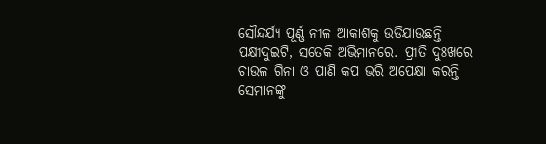ସୌନ୍ଦର୍ଯ୍ୟ ପୂର୍ଣ୍ଣ ନୀଳ ଆକାଶକୁ ଉଡିଯାଉଛନ୍ତି ପକ୍ଷୀଦୁଇଟି, ସତେକି ଅଭିମାନରେ. ପ୍ରୀତି ଦୁଃଖରେ ଚାଉଳ ଗିନା ଓ ପାଣି କପ ଭରି ଅପେକ୍ଷା କରନ୍ତି ସେମାନଙ୍କୁ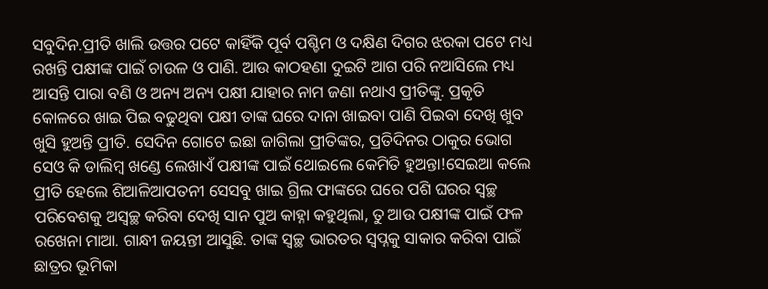ସବୁଦିନ.ପ୍ରୀତି ଖାଲି ଉତ୍ତର ପଟେ କାହିଁକି ପୂର୍ବ ପଶ୍ଚିମ ଓ ଦକ୍ଷିଣ ଦିଗର ଝରକା ପଟେ ମଧ୍ୟ ରଖନ୍ତି ପକ୍ଷୀଙ୍କ ପାଇଁ ଚାଉଳ ଓ ପାଣି. ଆଉ କାଠହଣା ଦୁଇଟି ଆଗ ପରି ନଆସିଲେ ମଧ୍ୟ ଆସନ୍ତି ପାରା ବଣି ଓ ଅନ୍ୟ ଅନ୍ୟ ପକ୍ଷୀ ଯାହାର ନାମ ଜଣା ନଥାଏ ପ୍ରୀତିଙ୍କୁ. ପ୍ରକୃତି କୋଳରେ ଖାଇ ପିଇ ବଢୁଥିବା ପକ୍ଷୀ ତାଙ୍କ ଘରେ ଦାନା ଖାଇବା ପାଣି ପିଇବା ଦେଖି ଖୁବ ଖୁସି ହୁଅନ୍ତି ପ୍ରୀତି. ସେଦିନ ଗୋଟେ ଇଛା ଜାଗିଲା ପ୍ରୀତିଙ୍କର, ପ୍ରତିଦିନର ଠାକୁର ଭୋଗ ସେଓ କି ଡାଲିମ୍ବ ଖଣ୍ଡେ ଲେଖାଏଁ ପକ୍ଷୀଙ୍କ ପାଇଁ ଥୋଇଲେ କେମିତି ହୁଅନ୍ତା!ସେଇଆ କଲେ ପ୍ରୀତି ହେଲେ ଶିଆଳିଆପତନୀ ସେସବୁ ଖାଇ ଗ୍ରିଲ ଫାଙ୍କରେ ଘରେ ପଶି ଘରର ସ୍ୱଚ୍ଛ ପରିବେଶକୁ ଅସ୍ୱଚ୍ଛ କରିବା ଦେଖି ସାନ ପୁଅ କାହ୍ନା କହୁଥିଲା, ତୁ ଆଉ ପକ୍ଷୀଙ୍କ ପାଇଁ ଫଳ ରଖେନା ମାଆ. ଗାନ୍ଧୀ ଜୟନ୍ତୀ ଆସୁଛି. ତାଙ୍କ ସ୍ୱଚ୍ଛ ଭାରତର ସ୍ବପ୍ନକୁ ସାକାର କରିବା ପାଇଁ ଛାତ୍ରର ଭୂମିକା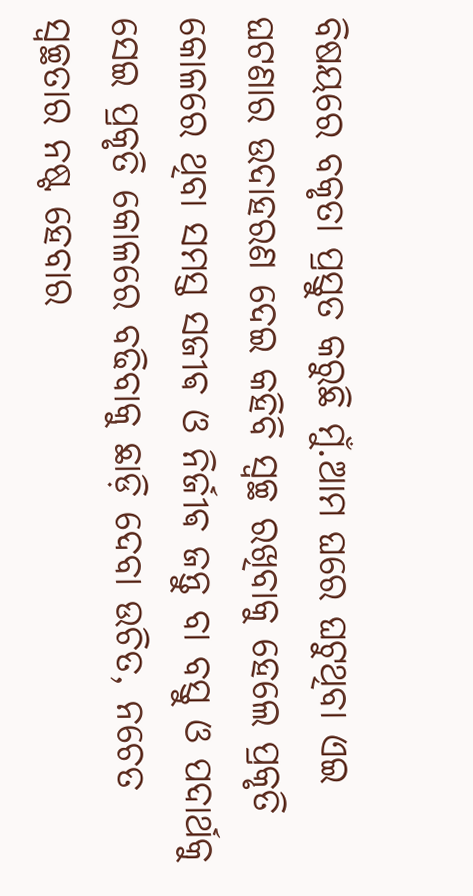ବିଷୟରେ ବକୃତା ପ୍ରସ୍ତୁତ କରୁଛି ମୁଁ.ଆମ ଘରେ ଘଟୁଥିବା ଏଇ ଘଟଣାର ଉଦାହରଣ ଦେଇ କହିବି ସ୍ୱଚ୍ଛ ରଖିବାକୁ ହେଲେ ପ୍ରକୃତି କୋଳରେ ଥିବା ସମସ୍ତ ସଜୀଵ ଓ ନିର୍ଜୀଵ ଜନ୍ତୁ ବା ବସ୍ତୁ ଓ ପଦାର୍ଥକୁ ସେଇ ପ୍ରକୃତି କୋଳରେ ବଢିବାକୁ ଛାଡ଼ି ଦେବା ଉଚିତ, ନଚେତ ସ୍ୱଚ୍ଛତାର ନଷ୍ଟ ହେବାର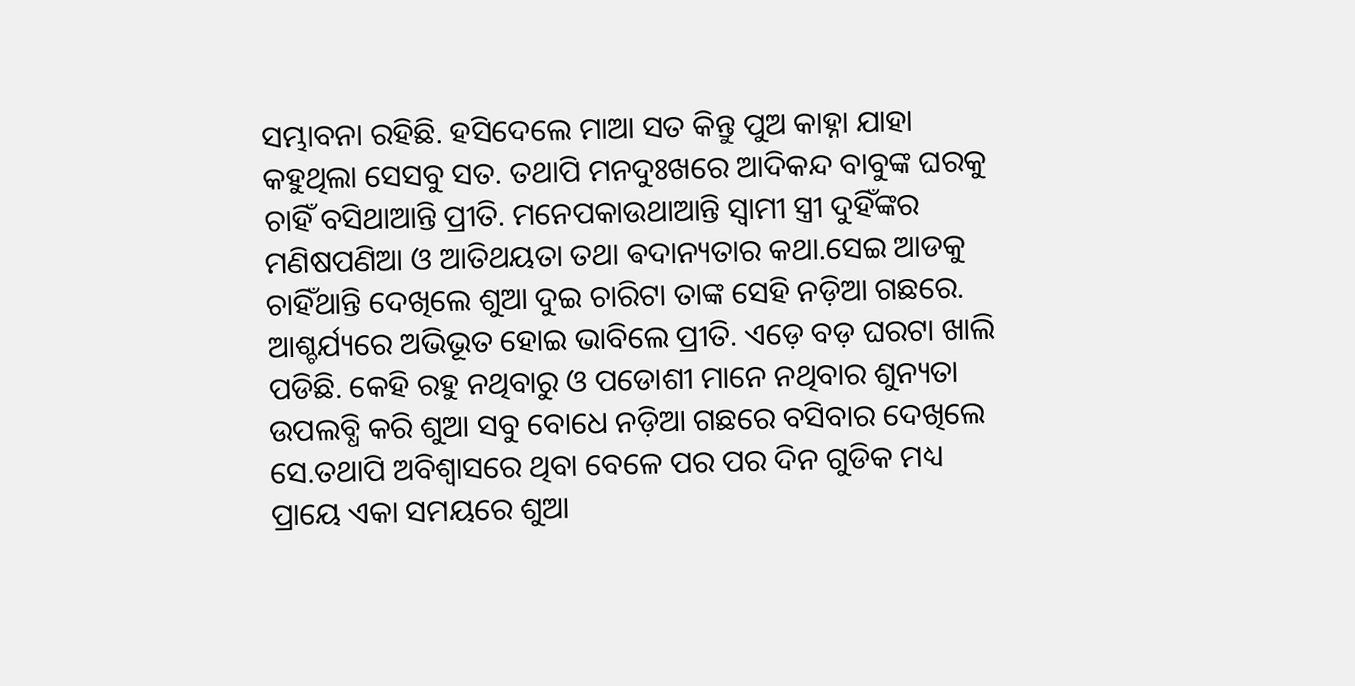ସମ୍ଭାବନା ରହିଛି. ହସିଦେଲେ ମାଆ ସତ କିନ୍ତୁ ପୁଅ କାହ୍ନା ଯାହା କହୁଥିଲା ସେସବୁ ସତ. ତଥାପି ମନଦୁଃଖରେ ଆଦିକନ୍ଦ ବାବୁଙ୍କ ଘରକୁ ଚାହିଁ ବସିଥାଆନ୍ତି ପ୍ରୀତି. ମନେପକାଉଥାଆନ୍ତି ସ୍ୱାମୀ ସ୍ତ୍ରୀ ଦୁହିଁଙ୍କର ମଣିଷପଣିଆ ଓ ଆତିଥୟତା ତଥା ଵଦାନ୍ୟତାର କଥା.ସେଇ ଆଡକୁ ଚାହିଁଥାନ୍ତି ଦେଖିଲେ ଶୁଆ ଦୁଇ ଚାରିଟା ତାଙ୍କ ସେହି ନଡ଼ିଆ ଗଛରେ. ଆଶ୍ଚର୍ଯ୍ୟରେ ଅଭିଭୂତ ହୋଇ ଭାବିଲେ ପ୍ରୀତି. ଏଡ଼େ ବଡ଼ ଘରଟା ଖାଲି ପଡିଛି. କେହି ରହୁ ନଥିବାରୁ ଓ ପଡୋଶୀ ମାନେ ନଥିବାର ଶୁନ୍ୟତା ଉପଲବ୍ଧି କରି ଶୁଆ ସବୁ ବୋଧେ ନଡ଼ିଆ ଗଛରେ ବସିବାର ଦେଖିଲେ ସେ.ତଥାପି ଅବିଶ୍ୱାସରେ ଥିବା ବେଳେ ପର ପର ଦିନ ଗୁଡିକ ମଧ୍ୟ ପ୍ରାୟେ ଏକା ସମୟରେ ଶୁଆ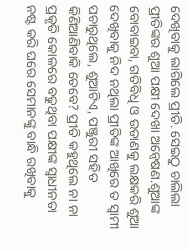ଦେଖିବାକୁ ଲାଗିଲେ ପ୍ରୀତି. ସେଇଠୁ ଚାଲିଲା ପ୍ରୀତିଙ୍କର ଶୁଆ ପକ୍ଷୀ ଦେଖା ଅନ୍ୱେଷଣ.ଶୁଆଙ୍କ ବୋବାଇବା, ଗତିବିଧି ଓ ଉଡାଣକୁ ଲକ୍ଷକରି ଶୁଆ ଦେଖିବାକୁ ନିଦ ନଥିଲା ପ୍ରୀତିଙ୍କ ଆଖିରେ ତ ସ୍ୱାମୀ ପଚାରୁଥିଲେ, ଶୁଆଟିଏ, ପଞ୍ଜୁରୀ ସହିତ କିଣିଆଣିବାକି ତେବେ? ପ୍ରୀତି କହୁଥିଲେ ନା ନା ପ୍ରକୃତି କୋଳରେ ବଢୁଥିବା ପକ୍ଷୀଙ୍କ ସ୍ବାଧୀନତା ନଷ୍ଟ କରି ଘରେ ସେମାନଙ୍କୁ ବାନ୍ଧି ରଖିବାକୁ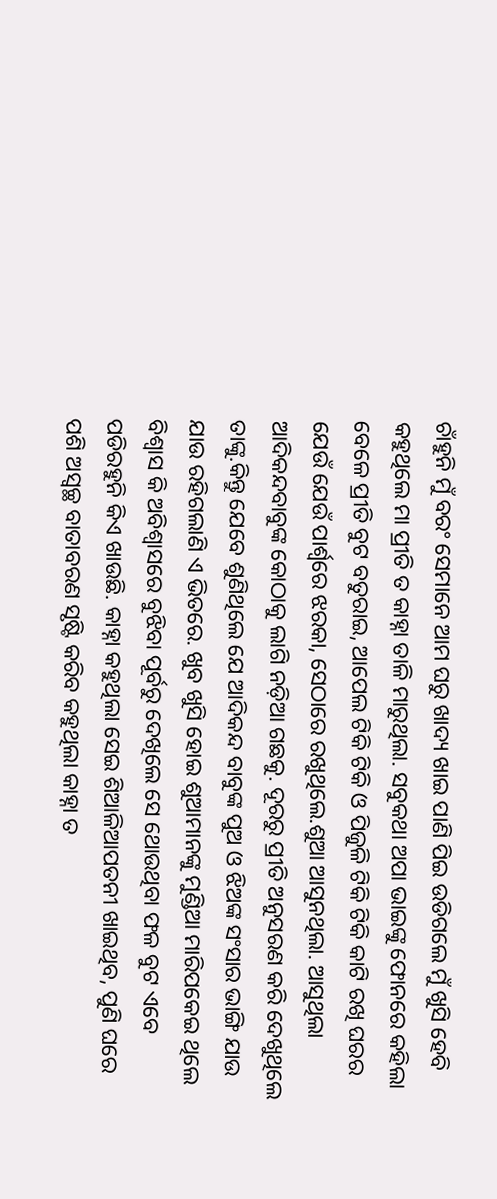ଚାଁହୁନି ମୁଁ ବରଂ ସେମାନେ ଆମ ଘରୁ ଖାଦ୍ୟ ଖାଇ ପାଣି ପିଇ ଉଡିଗଲେ ମୁଁ ଖୁସି ହେବି କହୁଥିଲେ ମା ପ୍ରୀତି ତ କାହ୍ନା ତାଳି ମାରୁଥିଲା. ସବୁକଥା ଅପା ଭାଇଙ୍କୁ ଫୋନରେ କହିଲା ବେଳେ ପ୍ରୀତି ବୁଟ ବତୁରାଇ, ଆପେଲ ଟିକି ଟିକି ଓ ପିଜୁଳି ଟିକି ଟିକି କାଟି ରଖି ଘରର ଯେଉଁ ଯେଉଁ ପାର୍ଶ୍ୱରେ ଝରକା, ସେଠାରେ ରଖୁଥିଲେ.ଶୁଆ ଆସୁନଥିଲା. ଆସୁଥିଲା ଆଦିକନ୍ଦବାବୁଙ୍କ କୋଠାକୁ ଲାଗି ନଡ଼ିଆ ଗଛକୁ. ଦୂରରୁ ପ୍ରୀତି ଅନୁସରଣ କରି ଦେଖୁଥିଲେ ତାଙ୍କୁ.କିନ୍ତୁ ଯେବେ ଶୁଣିଥିଲେ ଯେ ଆଦିକନ୍ଦ ବାବୁଙ୍କ ପୁଅ ଓ ଝିଅଙ୍କ ସଂସାର ଭାଙ୍ଗି ଯାଉ ଯାଉ ରହିଗଲାଣି ଏ ଭିତରେ. ଖୁବ ଖୁସି ହୋଇ ଶୁଆମାନଙ୍କୁ ମୁଣ୍ଡିଆ ମାରିପକେଇ ଥିଲେ ବିଶ୍ୱାସ କି ଅବିଶ୍ୱାସରେ ବୁଝିବା ପୂର୍ବରୁ ଦେଖିଲେ ସେ ଥୋଉଥିବା ଫଳ ବୁଟ ଏବେ ପଡିରହୁନି କିଏ ଖାଉଛି. କାହ୍ନା କହୁଥିଲା ସେଇ ଶିଆଳିଆପତନୀ ଖାଇଥିବ, ପୁଣି ଘରେ ପଶି ଅସ୍ୱଚ୍ଛ ବାତାବରଣ ସୃଷ୍ଟି କରିବ କହୁଥିଲା କାହ୍ନା ତ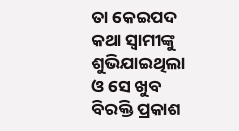ତା କେଇପଦ କଥା ସ୍ୱାମୀଙ୍କୁ ଶୁଭିଯାଇଥିଲା ଓ ସେ ଖୁବ ବିରକ୍ତି ପ୍ରକାଶ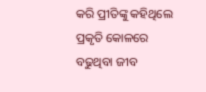କରି ପ୍ରୀତିଙ୍କୁ କହିଥିଲେ ପ୍ରକୃତି କୋଳରେ ବଢୁଥିବା ଜୀବ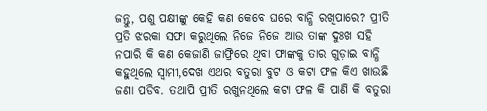ଜନ୍ତୁ, ପଶୁ ପକ୍ଷୀଙ୍କୁ କେହି କଣ କେବେ ଘରେ ବାନ୍ଧି ରଖିପାରେ? ପ୍ରୀତି ପ୍ରତି ଝରକା ସଫା କରୁଥିଲେ ନିଜେ ନିଜେ ଆଉ ତାଙ୍କ ଦୁଃଖ ସହି ନପାରି କି କଣ କେଜାଣି ଜାଫ୍ରିରେ ଥିବା ଫାଙ୍କକୁ ତାର ଗୁଡ଼ାଇ ବାନ୍ଧି କହୁଥିଲେ ସ୍ୱାମୀ,ଦେଖ ଏଥର ବତୁରା ବୁଟ ଓ କଟା ଫଳ କିଏ ଖାଉଛି ଜଣା ପଡିବ. ତଥାପି ପ୍ରୀତି ରଖୁନଥିଲେ କଟା ଫଳ କି ପାଣି କି ବତୁରା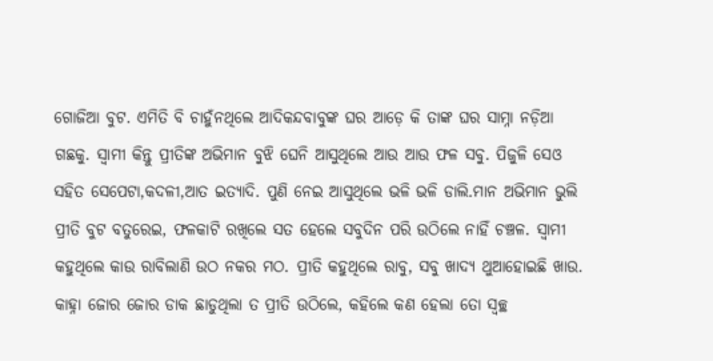ଗୋଜିଆ ବୁଟ. ଏମିତି ବି ଚାହୁଁନଥିଲେ ଆଦିକନ୍ଦବାବୁଙ୍କ ଘର ଆଡ଼େ କି ତାଙ୍କ ଘର ସାମ୍ନା ନଡ଼ିଆ ଗଛକୁ. ସ୍ୱାମୀ କିନ୍ତୁ ପ୍ରୀତିଙ୍କ ଅଭିମାନ ବୁଝି ଘେନି ଆସୁଥିଲେ ଆଉ ଆଉ ଫଳ ସବୁ. ପିଜୁଳି ସେଓ ସହିତ ସେପେଟା,କଦଳୀ,ଆତ ଇତ୍ୟାଦି. ପୁଣି ନେଇ ଆସୁଥିଲେ ଭଳି ଭଳି ଡାଲି.ମାନ ଅଭିମାନ ଭୁଲି ପ୍ରୀତି ବୁଟ ବତୁରେଇ, ଫଳକାଟି ରଖିଲେ ସତ ହେଲେ ସବୁଦିନ ପରି ଉଠିଲେ ନାହିଁ ଚଞ୍ଚଳ. ସ୍ୱାମୀ କହୁଥିଲେ କାଉ ରାବିଲାଣି ଉଠ ନକର ମଠ. ପ୍ରୀତି କହୁଥିଲେ ରାବୁ, ସବୁ ଖାଦ୍ୟ ଥୁଆହୋଇଛି ଖାଉ. କାହ୍ନା ଜୋର ଜୋର ଡାକ ଛାଡୁଥିଲା ତ ପ୍ରୀତି ଉଠିଲେ, କହିଲେ କଣ ହେଲା ତୋ ସ୍ୱଚ୍ଛ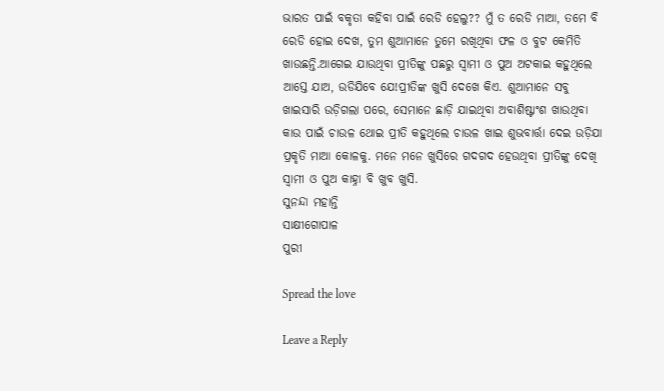ଭାରତ ପାଇଁ ବକୃତା କହିବା ପାଇଁ ରେଡି ହେଲୁ?? ମୁଁ ତ ରେଡି ମାଆ, ତମେ ବି ରେଡି ହୋଇ ଦେଖ, ତୁମ ଶୁଆମାନେ ତୁମେ ରଖିଥିବା ଫଳ ଓ ବୁଟ କେମିତି ଖାଉଛନ୍ତି.ଆଗେଇ ଯାଉଥିବା ପ୍ରୀତିଙ୍କୁ ପଛରୁ ସ୍ୱାମୀ ଓ ପୁଅ ଅଟକାଇ କହୁଥିଲେ ଆସ୍ତେ ଯାଅ, ଉଡିଯିବେ ଯେ!ପ୍ରୀତିଙ୍କ ଖୁସି ଦେଖେ କିଏ. ଶୁଆମାନେ ସବୁ ଖାଇସାରି ଉଡ଼ିଗଲା ପରେ, ସେମାନେ ଛାଡ଼ି ଯାଇଥିବା ଅବାଶିଷ୍ଟାଂଶ ଖାଉଥିବା କାଉ ପାଇଁ ଚାଉଳ ଥୋଇ ପ୍ରୀତି କହୁଥିଲେ ଚାଉଳ ଖାଇ ଶୁଭବାର୍ତ୍ତା ଦେଇ ଉଡ଼ିଯା ପ୍ରକୃତି ମାଆ କୋଳକୁ. ମନେ ମନେ ଖୁସିରେ ଗଦଗଦ ହେଉଥିବା ପ୍ରୀତିଙ୍କୁ ଦେଖି ସ୍ୱାମୀ ଓ ପୁଅ କାହ୍ନା ବି ଖୁବ ଖୁସି.
ସୁନନ୍ଦା ମହାନ୍ତି
ସାକ୍ଷୀଗୋପାଳ
ପୁରୀ

Spread the love

Leave a Reply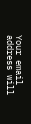Your email address will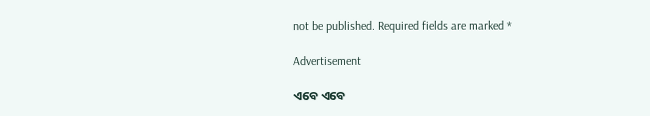not be published. Required fields are marked *

Advertisement

ଏବେ ଏବେ